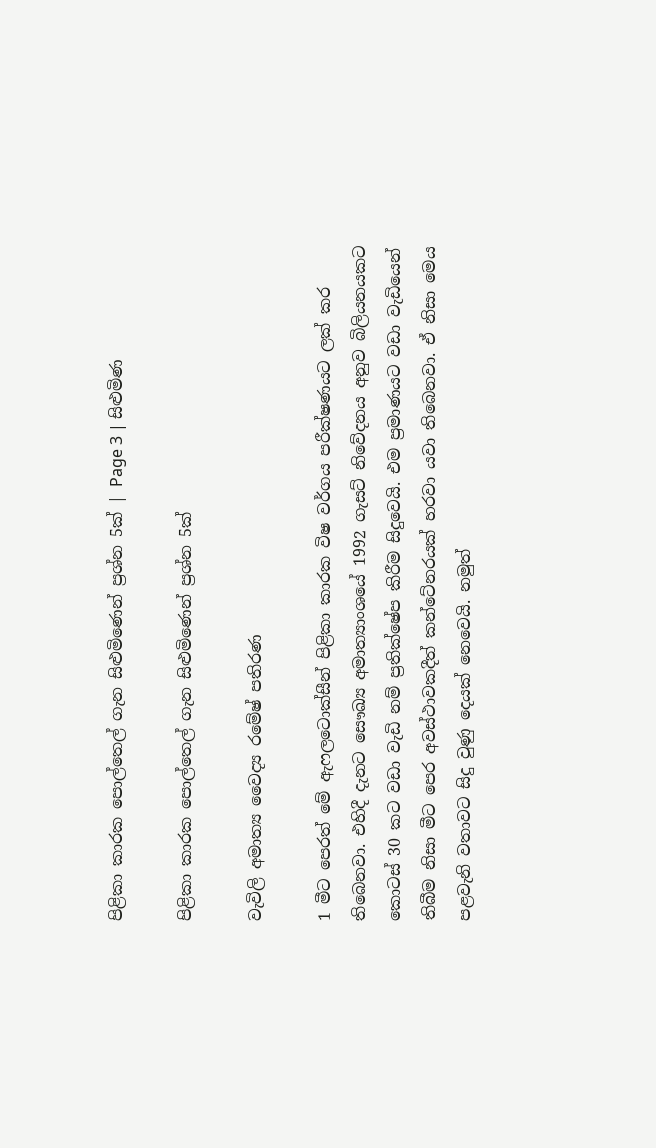පිළිකා කාරක පොල්තෙල් ගැන සිළුමිණෙන් ප්‍රශ්න 5ක් | Page 3 | සිළුමිණ

පිළිකා කාරක පොල්තෙල් ගැන සිළුමිණෙන් ප්‍රශ්න 5ක්

වැවිලි අමාත්‍ය වෛද්‍ය රමේෂ් පතිරණ

1 මීට පෙරත් මේ ඇෆලටොක්සීන් පිළිකා කාරක විෂ වර්ගය පරීක්ෂණයට ලක් කර තිබෙනවා. එහිදී දැනට සෞඛ්‍ය අමාත්‍යාංශයේ 1992 ගැසට් නිවේදනය අනුව බිලියනයකට කොටස් 30 කට වඩා වැඩි නම් ප්‍රතික්ෂේප කිරීම සිදුවෙයි. එම ප්‍රමාණයට වඩා වැඩියෙන් තිබීම නිසා මීට පෙර අවස්ථාවකදීත් කන්ටේනරයක් හරවා යවා තිබෙනවා. ඒ නිසා මෙය පළවැනි වතාවට සිදු වුණු දෙයක් නෙවෙයි. නමුත්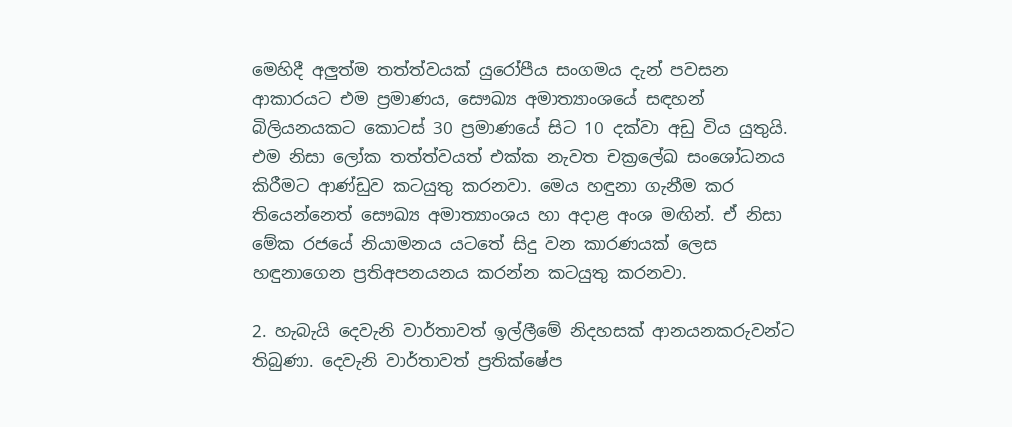මෙහිදී අලුත්ම තත්ත්වයක් යුරෝපීය සංගමය දැන් පවසන ආකාරයට එම ප්‍රමාණය, සෞඛ්‍ය අමාත්‍යාංශයේ සඳහන් බිලියනයකට කොටස් 30 ප්‍රමාණයේ සිට 10 දක්වා අඩු විය යුතුයි. එම නිසා ලෝක තත්ත්වයත් එක්ක නැවත චක්‍රලේඛ සංශෝධනය කිරීමට ආණ්ඩුව කටයුතු කරනවා. මෙය හඳුනා ගැනීම කර තියෙන්නෙත් සෞඛ්‍ය අමාත්‍යාංශය හා අදාළ අංශ මඟින්. ඒ නිසා මේක රජයේ නියාමනය යටතේ සිදු වන කාරණයක් ලෙස හඳුනාගෙන ප්‍රතිඅපනයනය කරන්න කටයුතු කරනවා.

2. හැබැයි දෙවැනි වාර්තාවත් ඉල්ලීමේ නිදහසක් ආනයනකරුවන්ට තිබුණා. දෙවැනි වාර්තාවත් ප්‍රතික්ෂේප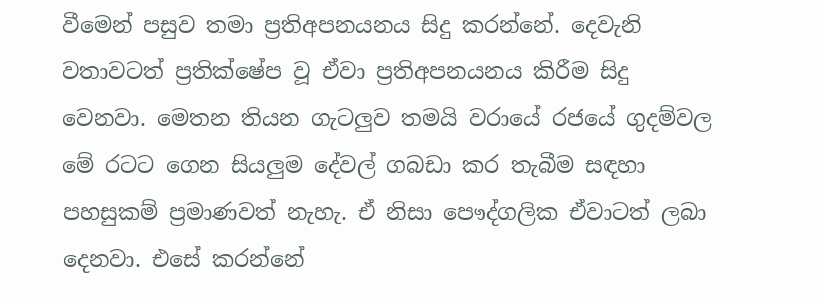වීමෙන් පසුව තමා ප්‍රතිඅපනයනය සිදු කරන්නේ. දෙවැනි වතාවටත් ප්‍රතික්ෂේප වූ ඒවා ප්‍රතිඅපනයනය කිරීම සිදු වෙනවා. මෙතන තියන ගැටලුව තමයි වරායේ රජයේ ගුදම්වල මේ රටට ගෙන සියලුම දේවල් ගබඩා කර තැබීම සඳහා පහසුකම් ප්‍රමාණවත් නැහැ. ඒ නිසා පෞද්ගලික ඒවාටත් ලබා දෙනවා. එසේ කරන්නේ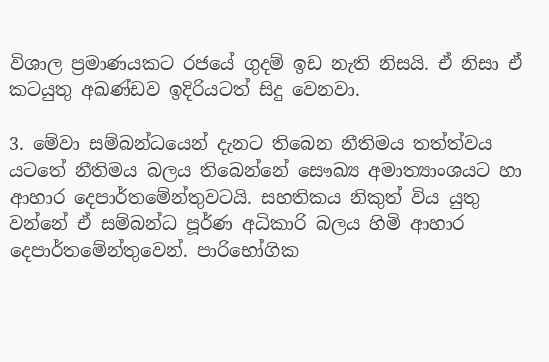විශාල ප්‍රමාණයකට රජයේ ගුදම් ඉඩ නැති නිසයි. ඒ නිසා ඒ කටයුතු අඛණ්ඩව ඉදිරියටත් සිදු වෙනවා.

3. මේවා සම්බන්ධයෙන් දැනට තිබෙන නීතිමය තත්ත්වය යටතේ නීතිමය බලය තිබෙන්නේ සෞඛ්‍ය අමාත්‍යාංශයට හා ආහාර දෙපාර්තමේන්තුවටයි. සහතිකය නිකුත් විය යුතු වන්නේ ඒ සම්බන්ධ පූර්ණ අධිකාරි බලය හිමි ආහාර දෙපාර්තමේන්තුවෙන්. පාරිභෝගික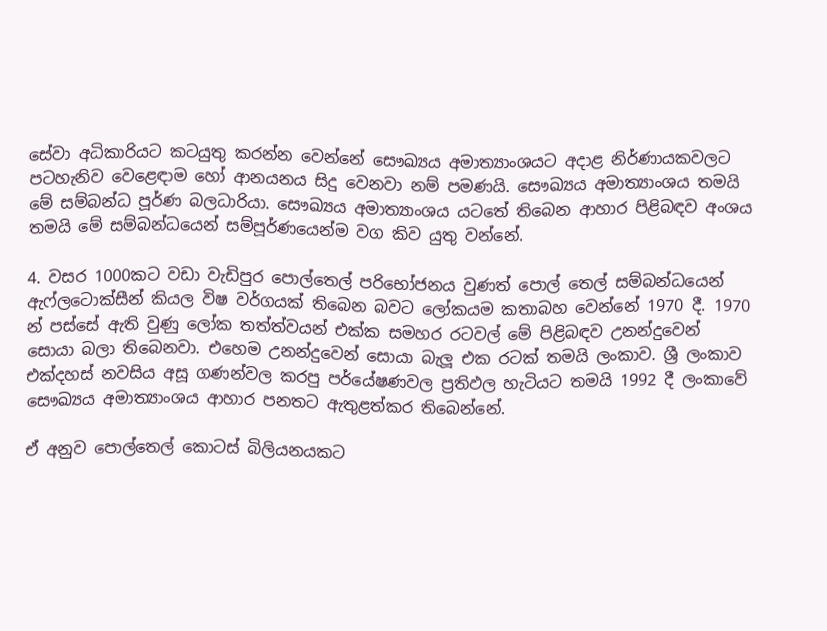සේවා අධිකාරියට කටයුතු කරන්න වෙන්නේ සෞඛ්‍යය අමාත්‍යාංශයට අදාළ නිර්ණායකවලට පටහැනිව වෙළෙඳාම හෝ ආනයනය සිදු වෙනවා නම් පමණයි. සෞඛ්‍යය අමාත්‍යාංශය තමයි මේ සම්බන්ධ පූර්ණ බලධාරියා. සෞඛ්‍යය අමාත්‍යාංශය යටතේ තිබෙන ආහාර පිළිබඳව අංශය තමයි මේ සම්බන්ධයෙන් සම්පූර්ණයෙන්ම වග කිව යුතු වන්නේ.

4. වසර 1000කට වඩා වැඩිපුර පොල්තෙල් පරිභෝජනය වුණත් පොල් තෙල් සම්බන්ධයෙන් ඇෆ්ලටොක්සීන් කියල විෂ වර්ගයක් තිබෙන බවට ලෝකයම කතාබහ වෙන්නේ 1970 දී. 1970 න් පස්සේ ඇති වුණු ලෝක තත්ත්වයන් එක්ක සමහර රටවල් මේ පිළිබඳව උනන්දුවෙන් සොයා බලා තිබෙනවා. එහෙම උනන්දුවෙන් සොයා බැලූ එක රටක් තමයි ලංකාව. ශ්‍රී ලංකාව එක්දහස් නවසිය අසූ ගණන්වල කරපු පර්යේෂණවල ප්‍රතිඵල හැටියට තමයි 1992 දී ලංකාවේ සෞඛ්‍යය අමාත්‍යාංශය ආහාර පනතට ඇතුළත්කර තිබෙන්නේ.

ඒ අනුව පොල්තෙල් කොටස් බිලියනයකට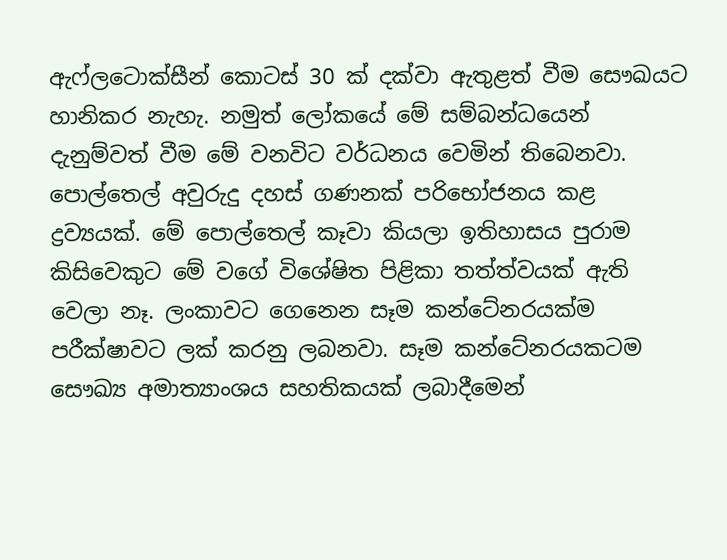ඇෆ්ලටොක්සීන් කොටස් 30 ක් දක්වා ඇතුළත් වීම සෞඛයට හානිකර නැහැ. නමුත් ලෝකයේ මේ සම්බන්ධයෙන් දැනුම්වත් වීම මේ වනවිට වර්ධනය වෙමින් තිබෙනවා. පොල්තෙල් අවුරුදු දහස් ගණනක් පරිභෝජනය කළ ද්‍රව්‍යයක්. මේ පොල්තෙල් කෑවා කියලා ඉතිහාසය පුරාම කිසිවෙකුට මේ වගේ විශේෂිත පිළිකා තත්ත්වයක් ඇති වෙලා නෑ. ලංකාවට ගෙනෙන සෑම කන්ටේනරයක්ම පරීක්ෂාවට ලක් කරනු ලබනවා. සෑම කන්ටේනරයකටම සෞඛ්‍ය අමාත්‍යාංශය සහතිකයක් ලබාදීමෙන්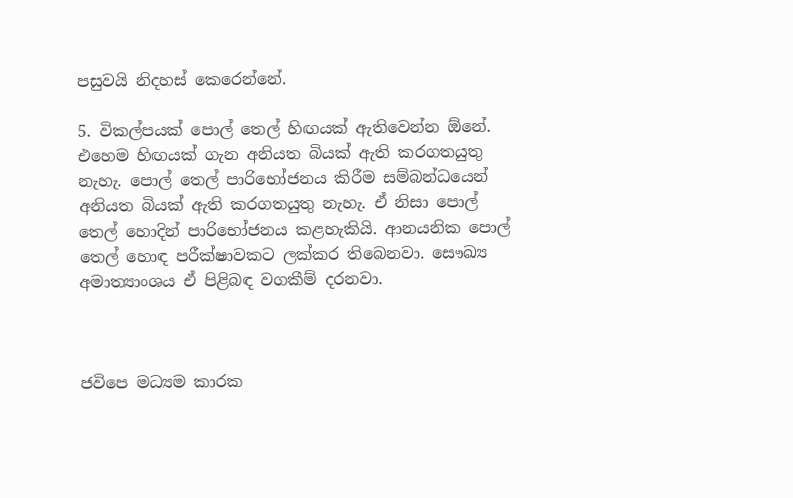පසුවයි නිදහස් කෙරෙන්නේ.

5. විකල්පයක් පොල් තෙල් හිඟයක් ඇතිවෙන්න ඕනේ. එහෙම හිඟයක් ගැන අනියත බියක් ඇති කරගතයුතු නැහැ. පොල් තෙල් පාරිභෝජනය කිරීම සම්බන්ධයෙන් අනියත බියක් ඇති කරගතයුතු නැහැ. ඒ නිසා පොල් තෙල් හොදින් පාරිභෝජනය කළහැකියි. ආනයනික පොල් තෙල් හොඳ පරීක්ෂාවකට ලක්කර තිබෙනවා. සෞඛ්‍ය අමාත්‍යාංශය ඒ පිළිබඳ වගකීම් දරනවා.



ජවිපෙ මධ්‍යම කාරක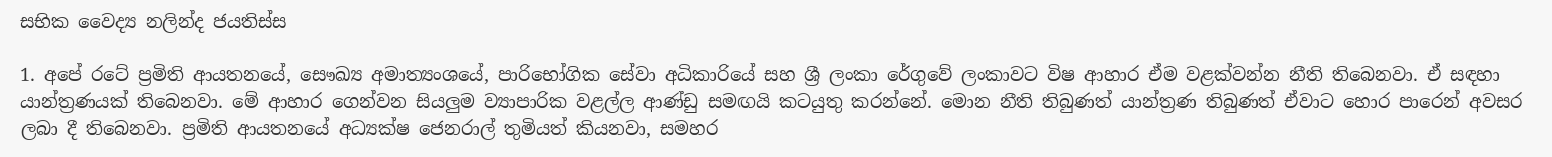සභික වෛද්‍ය නලින්ද ජයතිස්ස

1. අපේ රටේ ප්‍රමිති ආයතනයේ, සෞඛ්‍ය අමාත්‍යංශයේ, පාරිභෝගික සේවා අධිකාරියේ සහ ශ්‍රී ලංකා රේගුවේ ලංකාවට විෂ ආහාර ඒම වළක්වන්න නීති තිබෙනවා. ඒ සඳහා යාන්ත්‍රණයක් තිබෙනවා. මේ ආහාර ගෙන්වන සියලුම ව්‍යාපාරික වළල්ල ආණ්ඩු සමඟයි කටයුතු කරන්නේ. මොන නීති තිබුණත් යාන්ත්‍රණ තිබුණත් ඒවාට හොර පාරෙන් අවසර ලබා දී තිබෙනවා. ප්‍රමිති ආයතනයේ අධ්‍යක්ෂ ජෙනරාල් තුමියත් කියනවා, සමහර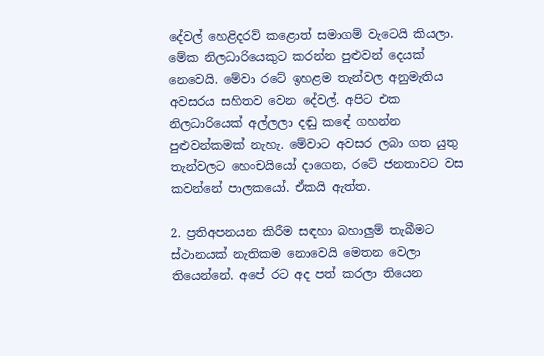දේවල් හෙළිදරව් කළොත් සමාගම් වැටෙයි කියලා. මේක නිලධාරියෙකුට කරන්න පුළුවන් දෙයක් නෙවෙයි. මේවා රටේ ඉහළම තැන්වල අනුමැතිය අවසරය සහිතව වෙන දේවල්. අපිට එක නිලධාරියෙක් අල්ලලා දඬු කඳේ ගහන්න පුළුවන්කමක් නැහැ. මේවාට අවසර ලබා ගත යුතු තැන්වලට හෙංචයියෝ දාගෙන, රටේ ජනතාවට වස කවන්නේ පාලකයෝ. ඒකයි ඇත්ත.

2. ප්‍රතිඅපනයන කිරීම සඳහා බහාලුම් තැබීමට ස්ථානයක් නැතිකම නොවෙයි මෙතන වෙලා තියෙන්නේ. අපේ රට අද පත් කරලා තියෙන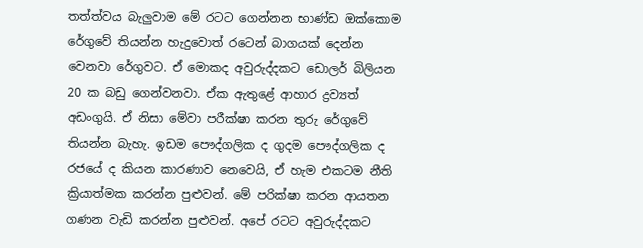තත්ත්වය බැලුවාම මේ රටට ගෙන්නන භාණ්ඩ ඔක්කොම රේගුවේ තියන්න හැදුවොත් රටෙන් බාගයක් දෙන්න වෙනවා රේගුවට. ඒ මොකද අවුරුද්දකට ඩොලර් බිලියන 20 ක බඩු ගෙන්වනවා. ඒක ඇතුළේ ආහාර ද්‍රව්‍යත් අඩංගුයි. ඒ නිසා මේවා පරීක්ෂා කරන තුරු රේගුවේ තියන්න බැහැ. ඉඩම පෞද්ගලික ද ගුදම පෞද්ගලික ද රජයේ ද කියන කාරණාව නෙවෙයි, ඒ හැම එකටම නීති ක්‍රියාත්මක කරන්න පුළුවන්. මේ පරික්ෂා කරන ආයතන ගණන වැඩි කරන්න පුළුවන්. අපේ රටට අවුරුද්දකට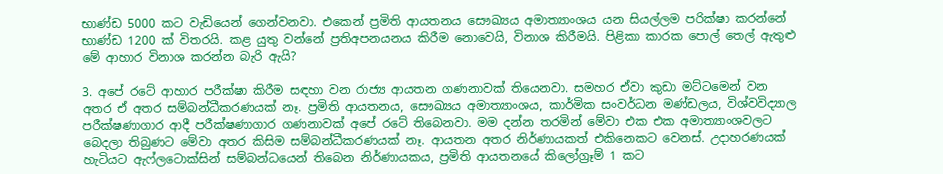භාණ්ඩ 5000 කට වැඩියෙන් ගෙන්වනවා. එකෙන් ප්‍රමිති ආයතනය සෞඛ්‍යය අමාත්‍යාංශය යන සියල්ලම පරික්ෂා කරන්නේ භාණ්ඩ 1200 ක් විතරයි. කළ යුතු වන්නේ ප්‍රතිඅපනයනය කිරීම නොවෙයි, විනාශ කිරීමයි. පිළිකා කාරක පොල් තෙල් ඇතුළු මේ ආහාර විනාශ කරන්න බැරි ඇයි?

3. අපේ රටේ ආහාර පරීක්ෂා කිරීම සඳහා වන රාජ්‍ය ආයතන ගණනාවක් තියෙනවා. සමහර ඒවා කුඩා මට්ටමෙන් වන අතර ඒ අතර සම්බන්ධීකරණයක් නෑ. ප්‍රමිති ආයතනය, සෞඛ්‍යය අමාත්‍යාංශය, කාර්මික සංවර්ධන මණ්ඩලය, විශ්වවිද්‍යාල පරීක්ෂණාගාර ආදී පරීක්ෂණාගාර ගණනාවක් අපේ රටේ තිබෙනවා. මම දන්න තරමින් මේවා එක එක අමාත්‍යාංශවලට බෙදලා තිබුණට මේවා අතර කිසිම සම්බන්ධීකරණයක් නෑ. ආයතන අතර නිර්ණායකත් එකිනෙකට වෙනස්. උදාහරණයක් හැටියට ඇෆ්ලටොක්සින් සම්බන්ධයෙන් තිබෙන නිර්ණායකය, ප්‍රමිති ආයතනයේ කිලෝග්‍රෑම් 1 කට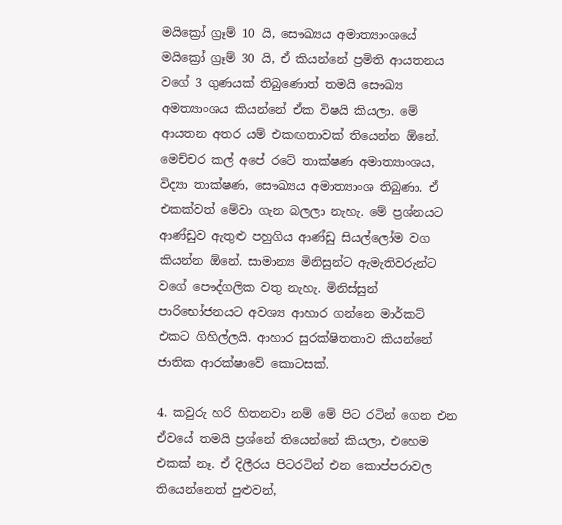මයික්‍රෝ ග්‍රෑම් 10 යි, සෞඛ්‍යය අමාත්‍යාංශයේ මයික්‍රෝ ග්‍රෑම් 30 යි, ඒ කියන්නේ ප්‍රමිති ආයතනය වගේ 3 ගුණයක් තිබුණොත් තමයි සෞඛ්‍ය අමත්‍යාංශය කියන්නේ ඒක විෂයි කියලා. මේ ආයතන අතර යම් එකඟතාවක් තියෙන්න ඕනේ. මෙච්චර කල් අපේ රටේ තාක්ෂණ අමාත්‍යාංශය, විද්‍යා තාක්ෂණ, සෞඛ්‍යය අමාත්‍යාංශ තිබුණා. ඒ එකක්වත් මේවා ගැන බලලා නැහැ. මේ ප්‍රශ්නයට ආණ්ඩුව ඇතුළු පහුගිය ආණ්ඩු සියල්ලෝම වග කියන්න ඕනේ. සාමාන්‍ය මිනිසුන්ට ඇමැතිවරුන්ට වගේ පෞද්ගලික වතු නැහැ. මිනිස්සුන් පාරිභෝජනයට අවශ්‍ය ආහාර ගන්නෙ මාර්කට් එකට ගිහිල්ලයි. ආහාර සුරක්ෂිතතාව කියන්නේ ජාතික ආරක්ෂාවේ කොටසක්.

4. කවුරු හරි හිතනවා නම් මේ පිට රටින් ගෙන එන ඒවයේ තමයි ප්‍රශ්නේ තියෙන්නේ කියලා, එහෙම එකක් නෑ. ඒ දිලීරය පිටරටින් එන කොප්පරාවල තියෙන්නෙත් පුළුවන්,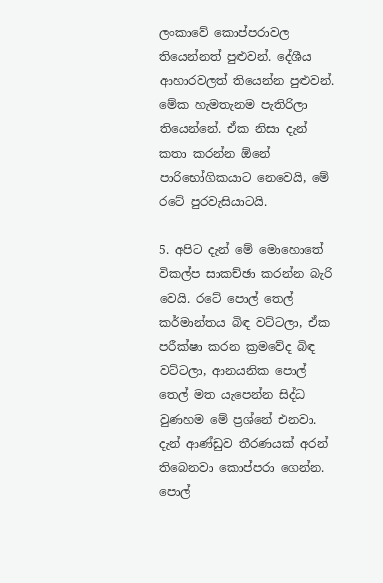ලංකාවේ කොප්පරාවල තියෙන්නත් පුළුවන්. දේශීය ආහාරවලත් තියෙන්න පුළුවන්. මේක හැමතැනම පැතිරිලා තියෙන්නේ. ඒක නිසා දැන් කතා කරන්න ඕනේ පාරිභෝගිකයාට නෙවෙයි, මේ රටේ පුරවැසියාටයි.

5. අපිට දැන් මේ මොහොතේ විකල්ප සාකච්ඡා කරන්න බැරි වෙයි. රටේ පොල් තෙල් කර්මාන්තය බිඳ වට්ටලා, ඒක පරීක්ෂා කරන ක්‍රමවේද බිඳ වට්ටලා, ආනයනික පොල් තෙල් මත යැපෙන්න සිද්ධ වුණහම මේ ප්‍රශ්නේ එනවා. දැන් ආණ්ඩුව තීරණයක් අරන් තිබෙනවා කොප්පරා ගෙන්න. පොල්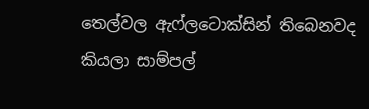තෙල්වල ඇෆ්ලටොක්සින් තිබෙනවද කියලා සාම්පල්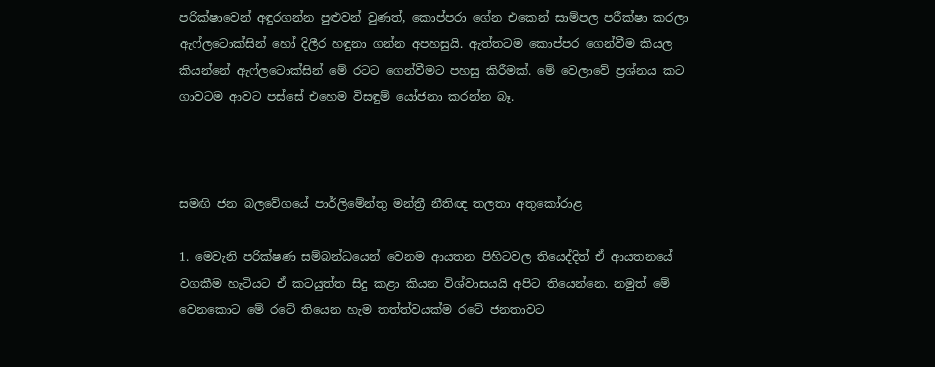පරික්ෂාවෙන් අඳුරගන්න පුළුවන් වුණත්, කොප්පරා ගේන එකෙන් සාම්පල පරීක්ෂා කරලා ඇෆ්ලටොක්සින් හෝ දිලීර හඳුනා ගන්න අපහසුයි. ඇත්තටම කොප්පර ගෙන්වීම කියල කියන්නේ ඇෆ්ලටොක්සින් මේ රටට ගෙන්වීමට පහසු කිරීමක්. මේ වෙලාවේ ප්‍රශ්නය කට ගාවටම ආවට පස්සේ එහෙම විසඳුම් යෝජනා කරන්න බෑ.



සමඟි ජන බලවේගයේ පාර්ලිමේන්තු මන්ත්‍රී නීතිඥ තලතා අතුකෝරාළ

1. මෙවැනි පරික්ෂණ සම්බන්ධයෙන් වෙනම ආයතන පිහිටවල තියෙද්දිත් ඒ ආයතනයේ වගකීම හැටියට ඒ කටයුත්ත සිදු කළා කියන විශ්වාසයයි අපිට තියෙන්නෙ. නමුත් මේ වෙනකොට මේ රටේ තියෙන හැම තත්ත්වයක්ම රටේ ජනතාවට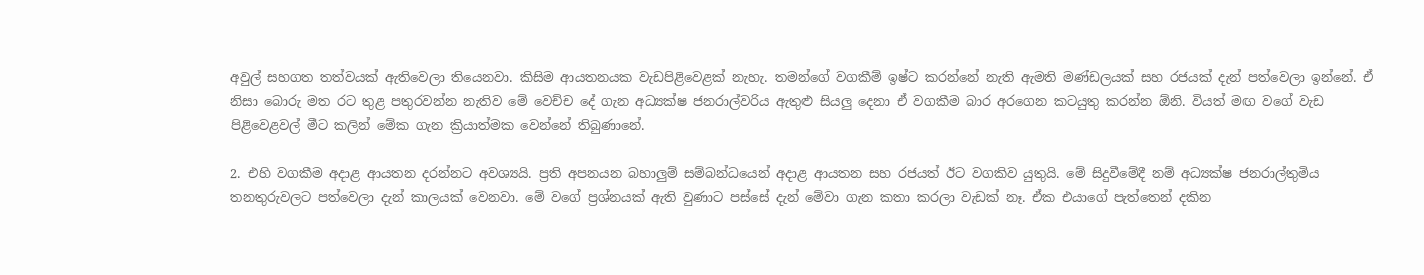අවුල් සහගත තත්වයක් ඇතිවෙලා තියෙනවා. කිසිම ආයතනයක වැඩපිළිවෙළක් නැහැ. තමන්ගේ වගකීම් ඉෂ්ට කරන්නේ නැති ඇමති මණ්ඩලයක් සහ රජයක් දැන් පත්වෙලා ඉන්නේ. ඒ නිසා බොරු මත රට තුළ පතුරවන්න නැතිව මේ වෙච්ච දේ ගැන අධ්‍යක්ෂ ජනරාල්වරිය ඇතුළු සියලු දෙනා ඒ වගකීම බාර අරගෙන කටයුතු කරන්න ඕනි. වියත් මඟ වගේ වැඩ පිළිවෙළවල් මීට කලින් මේක ගැන ක්‍රියාත්මක වෙන්නේ තිබුණානේ.

2. එහි වගකීම අදාළ ආයතන දරන්නට අවශ්‍යයි. ප්‍රති අපනයන බහාලුම් සම්බන්ධයෙන් අදාළ ආයතන සහ රජයත් ඊට වගකිව යුතුයි. මේ සිදුවීමේදී නම් අධ්‍යක්ෂ ජනරාල්තුමිය තනතුරුවලට පත්වෙලා දැන් කාලයක් වෙනවා. මේ වගේ ප්‍රශ්නයක් ඇති වුණාට පස්සේ දැන් මේවා ගැන කතා කරලා වැඩක් නෑ. ඒක එයාගේ පැත්තෙන් දකින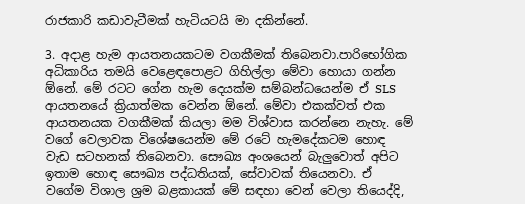රාජකාරි කඩාවැටීමක් හැටියටයි මා දකින්නේ.

3. අදාළ හැම ආයතනයකටම වගකීමක් තිබෙනවා.පාරිභෝගික අධිකාරිය තමයි වෙළෙඳපොළට ගිහිල්ලා මේවා හොයා ගන්න ඕනේ. මේ රටට ගේන හැම දෙයක්ම සම්බන්ධයෙන්ම ඒ SLS ආයතනයේ ක්‍රියාත්මක වෙන්න ඕනේ. මේවා එකක්වත් එක ආයතනයක වගකීමක් කියලා මම විශ්වාස කරන්නෙ නැහැ. මේ වගේ වෙලාවක විශේෂයෙන්ම මේ රටේ හැමදේකටම හොඳ වැඩ සටහනක් තිබෙනවා. සෞඛ්‍ය අංශයෙන් බැලුවොත් අපිට ඉතාම හොඳ සෞඛ්‍ය පද්ධතියක්, සේවාවක් තියෙනවා. ඒ වගේම විශාල ශ්‍රම බළකායක් මේ සඳහා වෙන් වෙලා තියෙද්දි,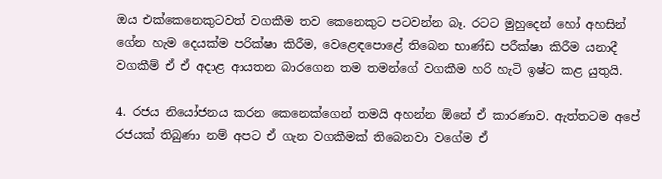ඔය එක්කෙනෙකුටවත් වගකීම තව කෙනෙකුට පටවන්න බෑ. රටට මුහුදෙන් හෝ අහසින් ගේන හැම දෙයක්ම පරික්ෂා කිරීම, වෙළෙඳපොළේ තිබෙන භාණ්ඩ පරීක්ෂා කිරීම යනාදී වගකීම් ඒ ඒ අදාළ ආයතන බාරගෙන තම තමන්ගේ වගකීම හරි හැටි ඉෂ්ට කළ යුතුයි.

4. රජය නියෝජනය කරන කෙනෙක්ගෙන් තමයි අහන්න ඕනේ ඒ කාරණාව. ඇත්තටම අපේ රජයක් තිබුණා නම් අපට ඒ ගැන වගකීමක් තිබෙනවා වගේම ඒ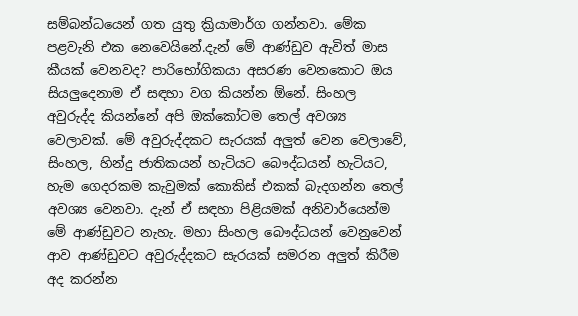සම්බන්ධයෙන් ගත යුතු ක්‍රියාමාර්ග ගන්නවා. මේක පළවැනි එක නෙවෙයිනේ.දැන් මේ ආණ්ඩුව ඇවිත් මාස කීයක් වෙනවද? පාරිභෝගිකයා අසරණ වෙනකොට ඔය සියලුදෙනාම ඒ සඳහා වග කියන්න ඕනේ. සිංහල අවුරුද්ද කියන්නේ අපි ඔක්කෝටම තෙල් අවශ්‍ය වෙලාවක්. මේ අවුරුද්දකට සැරයක් අලුත් වෙන වෙලාවේ, සිංහල, හින්දු ජාතිකයන් හැටියට බෞද්ධයන් හැටියට, හැම ගෙදරකම කැවුමක් කොකිස් එකක් බැදගන්න තෙල් අවශ්‍ය වෙනවා. දැන් ඒ සඳහා පිළියමක් අනිවාර්යෙන්ම මේ ආණ්ඩුවට නැහැ. මහා සිංහල බෞද්ධයන් වෙනුවෙන් ආව ආණ්ඩුවට අවුරුද්දකට සැරයක් සමරන අලුත් කිරීම අද කරන්න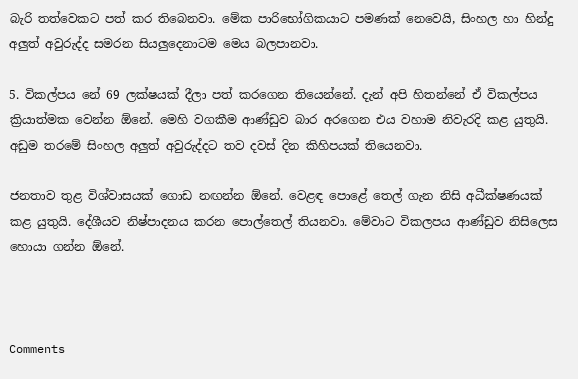බැරි තත්වෙකට පත් කර තිබෙනවා. මේක පාරිභෝගිකයාට පමණක් නෙවෙයි, සිංහල හා හින්දු අලුත් අවුරුද්ද සමරන සියලුදෙනාටම මෙය බලපානවා.

5. විකල්පය නේ 69 ලක්ෂයක් දීලා පත් කරගෙන තියෙන්නේ. දැන් අපි හිතන්නේ ඒ විකල්පය ක්‍රියාත්මක වෙන්න ඕනේ. මෙහි වගකීම ආණ්ඩුව බාර අරගෙන එය වහාම නිවැරදි කළ යුතුයි. අඩුම තරමේ සිංහල අලුත් අවුරුද්දට තව දවස් දින කිහිපයක් තියෙනවා.

ජනතාව තුළ විශ්වාසයක් ගොඩ නඟන්න ඕනේ. වෙළඳ පොළේ තෙල් ගැන නිසි අධීක්ෂණයක් කළ යුතුයි. දේශීයව නිෂ්පාදනය කරන පොල්තෙල් තියනවා. මේවාට විකලපය ආණ්ඩුව නිසිලෙස හොයා ගන්න ඕනේ.



Comments